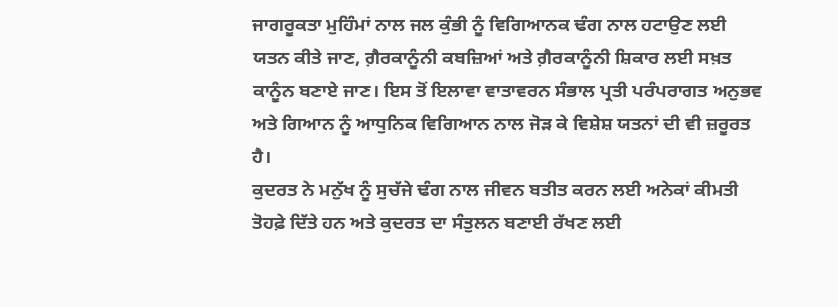ਜਾਗਰੂਕਤਾ ਮੁਹਿੰਮਾਂ ਨਾਲ ਜਲ ਕੁੰਭੀ ਨੂੰ ਵਿਗਿਆਨਕ ਢੰਗ ਨਾਲ ਹਟਾਉਣ ਲਈ ਯਤਨ ਕੀਤੇ ਜਾਣ, ਗ਼ੈਰਕਾਨੂੰਨੀ ਕਬਜ਼ਿਆਂ ਅਤੇ ਗ਼ੈਰਕਾਨੂੰਨੀ ਸ਼ਿਕਾਰ ਲਈ ਸਖ਼ਤ ਕਾਨੂੰਨ ਬਣਾਏ ਜਾਣ। ਇਸ ਤੋਂ ਇਲਾਵਾ ਵਾਤਾਵਰਨ ਸੰਭਾਲ ਪ੍ਰਤੀ ਪਰੰਪਰਾਗਤ ਅਨੁਭਵ ਅਤੇ ਗਿਆਨ ਨੂੰ ਆਧੁਨਿਕ ਵਿਗਿਆਨ ਨਾਲ ਜੋੜ ਕੇ ਵਿਸ਼ੇਸ਼ ਯਤਨਾਂ ਦੀ ਵੀ ਜ਼ਰੂਰਤ ਹੈ।
ਕੁਦਰਤ ਨੇ ਮਨੁੱਖ ਨੂੰ ਸੁਚੱਜੇ ਢੰਗ ਨਾਲ ਜੀਵਨ ਬਤੀਤ ਕਰਨ ਲਈ ਅਨੇਕਾਂ ਕੀਮਤੀ ਤੋਹਫ਼ੇ ਦਿੱਤੇ ਹਨ ਅਤੇ ਕੁਦਰਤ ਦਾ ਸੰਤੁਲਨ ਬਣਾਈ ਰੱਖਣ ਲਈ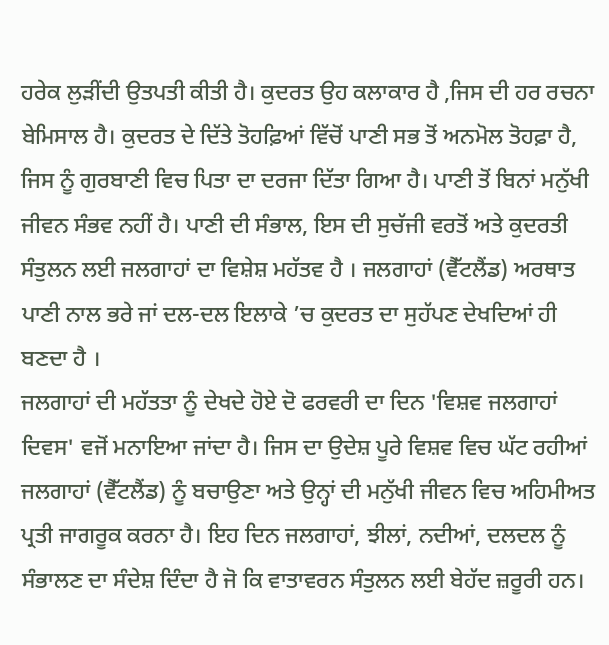ਹਰੇਕ ਲੁੜੀਂਦੀ ਉਤਪਤੀ ਕੀਤੀ ਹੈ। ਕੁਦਰਤ ਉਹ ਕਲਾਕਾਰ ਹੈ ,ਜਿਸ ਦੀ ਹਰ ਰਚਨਾ ਬੇਮਿਸਾਲ ਹੈ। ਕੁਦਰਤ ਦੇ ਦਿੱਤੇ ਤੋਹਫ਼ਿਆਂ ਵਿੱਚੋਂ ਪਾਣੀ ਸਭ ਤੋਂ ਅਨਮੋਲ ਤੋਹਫ਼ਾ ਹੈ, ਜਿਸ ਨੂੰ ਗੁਰਬਾਣੀ ਵਿਚ ਪਿਤਾ ਦਾ ਦਰਜਾ ਦਿੱਤਾ ਗਿਆ ਹੈ। ਪਾਣੀ ਤੋਂ ਬਿਨਾਂ ਮਨੁੱਖੀ ਜੀਵਨ ਸੰਭਵ ਨਹੀਂ ਹੈ। ਪਾਣੀ ਦੀ ਸੰਭਾਲ, ਇਸ ਦੀ ਸੁਚੱਜੀ ਵਰਤੋਂ ਅਤੇ ਕੁਦਰਤੀ ਸੰਤੁਲਨ ਲਈ ਜਲਗਾਹਾਂ ਦਾ ਵਿਸ਼ੇਸ਼ ਮਹੱਤਵ ਹੈ । ਜਲਗਾਹਾਂ (ਵੈੱਟਲੈਂਡ) ਅਰਥਾਤ ਪਾਣੀ ਨਾਲ ਭਰੇ ਜਾਂ ਦਲ-ਦਲ ਇਲਾਕੇ ’ਚ ਕੁਦਰਤ ਦਾ ਸੁਹੱਪਣ ਦੇਖਦਿਆਂ ਹੀ ਬਣਦਾ ਹੈ ।
ਜਲਗਾਹਾਂ ਦੀ ਮਹੱਤਤਾ ਨੂੰ ਦੇਖਦੇ ਹੋਏ ਦੋ ਫਰਵਰੀ ਦਾ ਦਿਨ 'ਵਿਸ਼ਵ ਜਲਗਾਹਾਂ ਦਿਵਸ' ਵਜੋਂ ਮਨਾਇਆ ਜਾਂਦਾ ਹੈ। ਜਿਸ ਦਾ ਉਦੇਸ਼ ਪੂਰੇ ਵਿਸ਼ਵ ਵਿਚ ਘੱਟ ਰਹੀਆਂ ਜਲਗਾਹਾਂ (ਵੈੱਟਲੈਂਡ) ਨੂੰ ਬਚਾਉਣਾ ਅਤੇ ਉਨ੍ਹਾਂ ਦੀ ਮਨੁੱਖੀ ਜੀਵਨ ਵਿਚ ਅਹਿਮੀਅਤ ਪ੍ਰਤੀ ਜਾਗਰੂਕ ਕਰਨਾ ਹੈ। ਇਹ ਦਿਨ ਜਲਗਾਹਾਂ, ਝੀਲਾਂ, ਨਦੀਆਂ, ਦਲਦਲ ਨੂੰ ਸੰਭਾਲਣ ਦਾ ਸੰਦੇਸ਼ ਦਿੰਦਾ ਹੈ ਜੋ ਕਿ ਵਾਤਾਵਰਨ ਸੰਤੁਲਨ ਲਈ ਬੇਹੱਦ ਜ਼ਰੂਰੀ ਹਨ।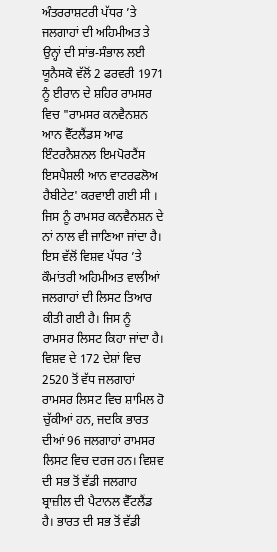ਅੰਤਰਰਾਸ਼ਟਰੀ ਪੱਧਰ ’ਤੇ ਜਲਗਾਹਾਂ ਦੀ ਅਹਿਮੀਅਤ ਤੇ ਉਨ੍ਹਾਂ ਦੀ ਸਾਂਭ-ਸੰਭਾਲ ਲਈ ਯੂਨੈਸਕੋ ਵੱਲੋਂ 2 ਫਰਵਰੀ 1971 ਨੂੰ ਈਰਾਨ ਦੇ ਸ਼ਹਿਰ ਰਾਮਸਰ ਵਿਚ "ਰਾਮਸਰ ਕਨਵੈਨਸ਼ਨ ਆਨ ਵੈੱਟਲੈਂਡਸ ਆਫ ਇੰਟਰਨੈਸ਼ਨਲ ਇਮਪੋਰਟੈਂਸ ਇਸਪੈਸ਼ਲੀ ਆਨ ਵਾਟਰਫਲੋਅ ਹੈਬੀਟੇਟ' ਕਰਵਾਈ ਗਈ ਸੀ । ਜਿਸ ਨੂੰ ਰਾਮਸਰ ਕਨਵੈਨਸ਼ਨ ਦੇ ਨਾਂ ਨਾਲ ਵੀ ਜਾਣਿਆ ਜਾਂਦਾ ਹੈ। ਇਸ ਵੱਲੋਂ ਵਿਸ਼ਵ ਪੱਧਰ ’ਤੇ ਕੌਮਾਂਤਰੀ ਅਹਿਮੀਅਤ ਵਾਲੀਆਂ ਜਲਗਾਹਾਂ ਦੀ ਲਿਸਟ ਤਿਆਰ ਕੀਤੀ ਗਈ ਹੈ। ਜਿਸ ਨੂੰ ਰਾਮਸਰ ਲਿਸਟ ਕਿਹਾ ਜਾਂਦਾ ਹੈ।
ਵਿਸ਼ਵ ਦੇ 172 ਦੇਸ਼ਾਂ ਵਿਚ 2520 ਤੋਂ ਵੱਧ ਜਲਗਾਹਾਂ ਰਾਮਸਰ ਲਿਸਟ ਵਿਚ ਸ਼ਾਮਿਲ ਹੋ ਚੁੱਕੀਆਂ ਹਨ, ਜਦਕਿ ਭਾਰਤ ਦੀਆਂ 96 ਜਲਗਾਹਾਂ ਰਾਮਸਰ ਲਿਸਟ ਵਿਚ ਦਰਜ ਹਨ। ਵਿਸ਼ਵ ਦੀ ਸਭ ਤੋਂ ਵੱਡੀ ਜਲਗਾਹ ਬ੍ਰਾਜ਼ੀਲ ਦੀ ਪੈਟਾਨਲ ਵੈੱਟਲੈਂਡ ਹੈ। ਭਾਰਤ ਦੀ ਸਭ ਤੋਂ ਵੱਡੀ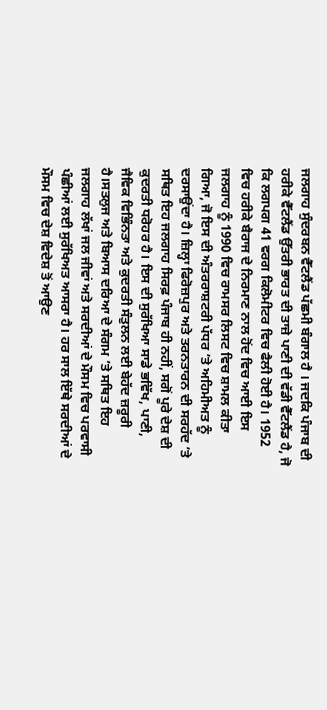ਜਲਗਾਹ ਸੁੰਦਰਬਨ ਵੈੱਟਲੈਂਡ ਪੱਛਮੀ ਬੰਗਾਲ ਹੈ । ਜਦਕਿ ਪੰਜਾਬ ਦੀ ਹਰੀਕੇ ਵੈੱਟਲੈਂਡ ਉੱਤਰੀ ਭਾਰਤ ਦੀ ਤਾਜ਼ੇ ਪਾਣੀ ਦੀ ਵੱਡੀ ਵੈੱਟਲੈਂਡ ਹੈ, ਜੋ ਕਿ ਲਗਪਗ 41 ਵਰਗ ਕਿਲੋਮੀਟਰ ਵਿਚ ਫੈਲੀ ਹੋਈ ਹੈ। 1952 ਵਿਚ ਹਰੀਕੇ ਬੈਰਾਜ ਦੇ ਨਿਰਮਾਣ ਨਾਲ ਹੋਂਦ ਵਿਚ ਆਈ ਇਸ ਜਲਗਾਹ ਨੂੰ 1990 ਵਿਚ ਰਾਮਸਰ ਲਿਸਟ ਵਿਚ ਸ਼ਾਮਲ ਕੀਤਾ ਗਿਆ, ਜੋ ਇਸ ਦੀ ਅੰਤਰਰਾਸ਼ਟਰੀ ਪੱਧਰ ’ਤੇ ਅਹਿਮੀਅਤ ਨੂੰ ਦਰਸਾਉਂਦਾ ਹੈ। ਜ਼ਿਲ੍ਹਾ ਫਿਰੋਜ਼ਪੁਰ ਅਤੇ ਤਰਨਤਾਰਨ ਦੀ ਸਰਹੱਦ ’ਤੇ ਸਥਿਤ ਇਹ ਜਲਗਾਹ ਸਿਰਫ਼ ਪੰਜਾਬ ਹੀ ਨਹੀਂ, ਸਗੋਂ ਪੂਰੇ ਦੇਸ਼ ਦੀ ਕੁਦਰਤੀ ਧਰੋਹਰ ਹੈ। ਇਸ ਦੀ ਸੁਰੱਖਿਆ ਸਾਡੇ ਭਵਿੱਖ, ਪਾਣੀ, ਜੈਵਿਕ ਵਿਭਿੰਨਤਾ ਅਤੇ ਕੁਦਰਤੀ ਸੰਤੁਲਨ ਲਈ ਬੇਹੱਦ ਜ਼ਰੂਰੀ ਹੈ।ਸਤਲੁਜ ਅਤੇ ਬਿਆਸ ਦਰਿਆ ਦੇ ਸੰਗਮ ’ਤੇ ਸਥਿਤ ਇਹ ਜਲਗਾਹ ਲੱਖਾਂ ਜਲ ਜੀਵਾਂ ਅਤੇ ਸਰਦੀਆਂ ਦੇ ਮੌਸਮ ਵਿਚ ਪਰਵਾਸੀ ਪੰਛੀਆਂ ਲਈ ਸੁਰੱਖਿਅਤ ਆਸਰਾ ਹੈ। ਹਰ ਸਾਲ ਇੱਥੇ ਸਰਦੀਆਂ ਦੇ ਮੌਸਮ ਵਿਚ ਦੇਸ਼ ਵਿਦੇਸ਼ ਤੋਂ ਆਉਣ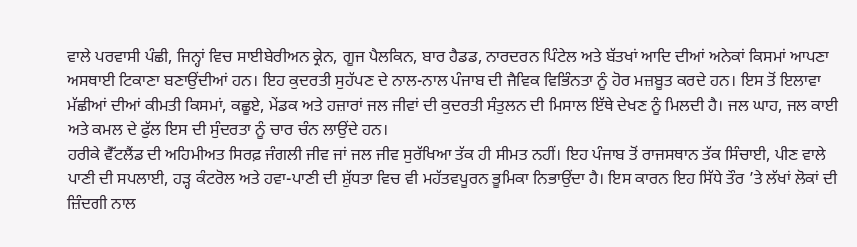ਵਾਲੇ ਪਰਵਾਸੀ ਪੰਛੀ, ਜਿਨ੍ਹਾਂ ਵਿਚ ਸਾਈਬੇਰੀਅਨ ਕ੍ਰੇਨ, ਗੂਜ ਪੈਲਕਿਨ, ਬਾਰ ਹੈਡਡ, ਨਾਰਦਰਨ ਪਿੰਟੇਲ ਅਤੇ ਬੱਤਖਾਂ ਆਦਿ ਦੀਆਂ ਅਨੇਕਾਂ ਕਿਸਮਾਂ ਆਪਣਾ ਅਸਥਾਈ ਟਿਕਾਣਾ ਬਣਾਉਂਦੀਆਂ ਹਨ। ਇਹ ਕੁਦਰਤੀ ਸੁਹੱਪਣ ਦੇ ਨਾਲ-ਨਾਲ ਪੰਜਾਬ ਦੀ ਜੈਵਿਕ ਵਿਭਿੰਨਤਾ ਨੂੰ ਹੋਰ ਮਜ਼ਬੂਤ ਕਰਦੇ ਹਨ। ਇਸ ਤੋਂ ਇਲਾਵਾ ਮੱਛੀਆਂ ਦੀਆਂ ਕੀਮਤੀ ਕਿਸਮਾਂ, ਕਛੂਏ, ਮੇਂਡਕ ਅਤੇ ਹਜ਼ਾਰਾਂ ਜਲ ਜੀਵਾਂ ਦੀ ਕੁਦਰਤੀ ਸੰਤੁਲਨ ਦੀ ਮਿਸਾਲ ਇੱਥੇ ਦੇਖਣ ਨੂੰ ਮਿਲਦੀ ਹੈ। ਜਲ ਘਾਹ, ਜਲ ਕਾਈ ਅਤੇ ਕਮਲ ਦੇ ਫੁੱਲ ਇਸ ਦੀ ਸੁੰਦਰਤਾ ਨੂੰ ਚਾਰ ਚੰਨ ਲਾਉਂਦੇ ਹਨ।
ਹਰੀਕੇ ਵੈੱਟਲੈਂਡ ਦੀ ਅਹਿਮੀਅਤ ਸਿਰਫ਼ ਜੰਗਲੀ ਜੀਵ ਜਾਂ ਜਲ ਜੀਵ ਸੁਰੱਖਿਆ ਤੱਕ ਹੀ ਸੀਮਤ ਨਹੀਂ। ਇਹ ਪੰਜਾਬ ਤੋਂ ਰਾਜਸਥਾਨ ਤੱਕ ਸਿੰਚਾਈ, ਪੀਣ ਵਾਲੇ ਪਾਣੀ ਦੀ ਸਪਲਾਈ, ਹੜ੍ਹ ਕੰਟਰੋਲ ਅਤੇ ਹਵਾ-ਪਾਣੀ ਦੀ ਸ਼ੁੱਧਤਾ ਵਿਚ ਵੀ ਮਹੱਤਵਪੂਰਨ ਭੂਮਿਕਾ ਨਿਭਾਉਂਦਾ ਹੈ। ਇਸ ਕਾਰਨ ਇਹ ਸਿੱਧੇ ਤੌਰ ’ਤੇ ਲੱਖਾਂ ਲੋਕਾਂ ਦੀ ਜ਼ਿੰਦਗੀ ਨਾਲ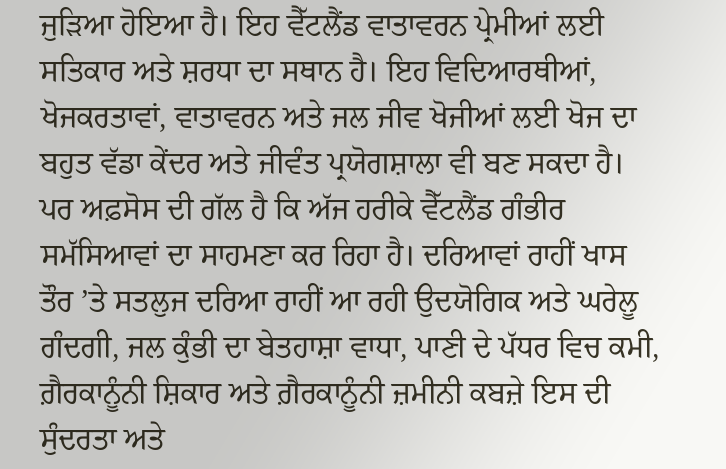ਜੁੜਿਆ ਹੋਇਆ ਹੈ। ਇਹ ਵੈੱਟਲੈਂਡ ਵਾਤਾਵਰਨ ਪ੍ਰੇਮੀਆਂ ਲਈ ਸਤਿਕਾਰ ਅਤੇ ਸ਼ਰਧਾ ਦਾ ਸਥਾਨ ਹੈ। ਇਹ ਵਿਦਿਆਰਥੀਆਂ, ਖੋਜਕਰਤਾਵਾਂ, ਵਾਤਾਵਰਨ ਅਤੇ ਜਲ ਜੀਵ ਖੋਜੀਆਂ ਲਈ ਖੋਜ ਦਾ ਬਹੁਤ ਵੱਡਾ ਕੇਂਦਰ ਅਤੇ ਜੀਵੰਤ ਪ੍ਰਯੋਗਸ਼ਾਲਾ ਵੀ ਬਣ ਸਕਦਾ ਹੈ। ਪਰ ਅਫ਼ਸੋਸ ਦੀ ਗੱਲ ਹੈ ਕਿ ਅੱਜ ਹਰੀਕੇ ਵੈੱਟਲੈਂਡ ਗੰਭੀਰ ਸਮੱਸਿਆਵਾਂ ਦਾ ਸਾਹਮਣਾ ਕਰ ਰਿਹਾ ਹੈ। ਦਰਿਆਵਾਂ ਰਾਹੀਂ ਖਾਸ ਤੌਰ ’ਤੇ ਸਤਲੁਜ ਦਰਿਆ ਰਾਹੀਂ ਆ ਰਹੀ ਉਦਯੋਗਿਕ ਅਤੇ ਘਰੇਲੂ ਗੰਦਗੀ, ਜਲ ਕੁੰਭੀ ਦਾ ਬੇਤਹਾਸ਼ਾ ਵਾਧਾ, ਪਾਣੀ ਦੇ ਪੱਧਰ ਵਿਚ ਕਮੀ, ਗ਼ੈਰਕਾਨੂੰਨੀ ਸ਼ਿਕਾਰ ਅਤੇ ਗ਼ੈਰਕਾਨੂੰਨੀ ਜ਼ਮੀਨੀ ਕਬਜ਼ੇ ਇਸ ਦੀ ਸੁੰਦਰਤਾ ਅਤੇ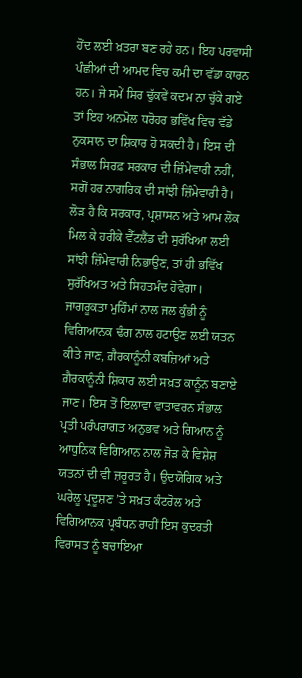ਹੋਂਦ ਲਈ ਖ਼ਤਰਾ ਬਣ ਰਹੇ ਹਨ। ਇਹ ਪਰਵਾਸੀ ਪੰਛੀਆਂ ਦੀ ਆਮਦ ਵਿਚ ਕਮੀ ਦਾ ਵੱਡਾ ਕਾਰਨ ਹਨ। ਜੇ ਸਮੇਂ ਸਿਰ ਢੁੱਕਵੇਂ ਕਦਮ ਨਾ ਚੁੱਕੇ ਗਏ ਤਾਂ ਇਹ ਅਨਮੋਲ ਧਰੋਹਰ ਭਵਿੱਖ ਵਿਚ ਵੱਡੇ ਨੁਕਸਾਨ ਦਾ ਸ਼ਿਕਾਰ ਹੋ ਸਕਦੀ ਹੈ। ਇਸ ਦੀ ਸੰਭਾਲ ਸਿਰਫ਼ ਸਰਕਾਰ ਦੀ ਜ਼ਿੰਮੇਵਾਰੀ ਨਹੀਂ, ਸਗੋਂ ਹਰ ਨਾਗਰਿਕ ਦੀ ਸਾਂਝੀ ਜ਼ਿੰਮੇਵਾਰੀ ਹੈ। ਲੋੜ ਹੈ ਕਿ ਸਰਕਾਰ, ਪ੍ਰਸ਼ਾਸਨ ਅਤੇ ਆਮ ਲੋਕ ਮਿਲ ਕੇ ਹਰੀਕੇ ਵੈੱਟਲੈਂਡ ਦੀ ਸੁਰੱਖਿਆ ਲਈ ਸਾਂਝੀ ਜ਼ਿੰਮੇਵਾਰੀ ਨਿਭਾਉਣ, ਤਾਂ ਹੀ ਭਵਿੱਖ ਸੁਰੱਖਿਅਤ ਅਤੇ ਸਿਹਤਮੰਦ ਹੋਵੇਗਾ।
ਜਾਗਰੂਕਤਾ ਮੁਹਿੰਮਾਂ ਨਾਲ ਜਲ ਕੁੰਭੀ ਨੂੰ ਵਿਗਿਆਨਕ ਢੰਗ ਨਾਲ ਹਟਾਉਣ ਲਈ ਯਤਨ ਕੀਤੇ ਜਾਣ, ਗ਼ੈਰਕਾਨੂੰਨੀ ਕਬਜ਼ਿਆਂ ਅਤੇ ਗ਼ੈਰਕਾਨੂੰਨੀ ਸ਼ਿਕਾਰ ਲਈ ਸਖ਼ਤ ਕਾਨੂੰਨ ਬਣਾਏ ਜਾਣ। ਇਸ ਤੋਂ ਇਲਾਵਾ ਵਾਤਾਵਰਨ ਸੰਭਾਲ ਪ੍ਰਤੀ ਪਰੰਪਰਾਗਤ ਅਨੁਭਵ ਅਤੇ ਗਿਆਨ ਨੂੰ ਆਧੁਨਿਕ ਵਿਗਿਆਨ ਨਾਲ ਜੋੜ ਕੇ ਵਿਸ਼ੇਸ਼ ਯਤਨਾਂ ਦੀ ਵੀ ਜ਼ਰੂਰਤ ਹੈ। ਉਦਯੋਗਿਕ ਅਤੇ ਘਰੇਲੂ ਪ੍ਰਦੂਸ਼ਣ ’ਤੇ ਸਖ਼ਤ ਕੰਟਰੋਲ ਅਤੇ ਵਿਗਿਆਨਕ ਪ੍ਰਬੰਧਨ ਰਾਹੀਂ ਇਸ ਕੁਦਰਤੀ ਵਿਰਾਸਤ ਨੂੰ ਬਚਾਇਆ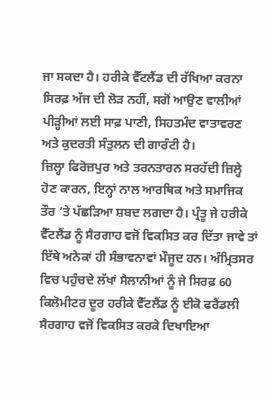ਜਾ ਸਕਦਾ ਹੈ। ਹਰੀਕੇ ਵੈੱਟਲੈਂਡ ਦੀ ਰੱਖਿਆ ਕਰਨਾ ਸਿਰਫ਼ ਅੱਜ ਦੀ ਲੋੜ ਨਹੀਂ, ਸਗੋਂ ਆਉਣ ਵਾਲੀਆਂ ਪੀੜ੍ਹੀਆਂ ਲਈ ਸਾਫ਼ ਪਾਣੀ, ਸਿਹਤਮੰਦ ਵਾਤਾਵਰਣ ਅਤੇ ਕੁਦਰਤੀ ਸੰਤੁਲਨ ਦੀ ਗਾਰੰਟੀ ਹੈ।
ਜ਼ਿਲ੍ਹਾ ਫਿਰੋਜ਼ਪੁਰ ਅਤੇ ਤਰਨਤਾਰਨ ਸਰਹੱਦੀ ਜ਼ਿਲ੍ਹੇ ਹੋਣ ਕਾਰਨ, ਇਨ੍ਹਾਂ ਨਾਲ ਆਰਥਿਕ ਅਤੇ ਸਮਾਜਿਕ ਤੌਰ ’ਤੇ ਪੱਛੜਿਆ ਸ਼ਬਦ ਲਗਦਾ ਹੈ। ਪ੍ਰੰਤੂ ਜੇ ਹਰੀਕੇ ਵੈੱਟਲੈਂਡ ਨੂੰ ਸੈਰਗਾਹ ਵਜੋਂ ਵਿਕਸਿਤ ਕਰ ਦਿੱਤਾ ਜਾਵੇ ਤਾਂ ਇੱਥੇ ਅਨੇਕਾਂ ਹੀ ਸੰਭਾਵਨਾਵਾਂ ਮੌਜੂਦ ਹਨ। ਅੰਮ੍ਰਿਤਸਰ ਵਿਚ ਪਹੁੰਚਦੇ ਲੱਖਾਂ ਸੈਲਾਨੀਆਂ ਨੂੰ ਜੇ ਸਿਰਫ਼ 60 ਕਿਲੋਮੀਟਰ ਦੂਰ ਹਰੀਕੇ ਵੈੱਟਲੈਂਡ ਨੂੰ ਈਕੋ ਫਰੈਂਡਲੀ ਸੈਰਗਾਹ ਵਜੋਂ ਵਿਕਸਿਤ ਕਰਕੇ ਦਿਖਾਇਆ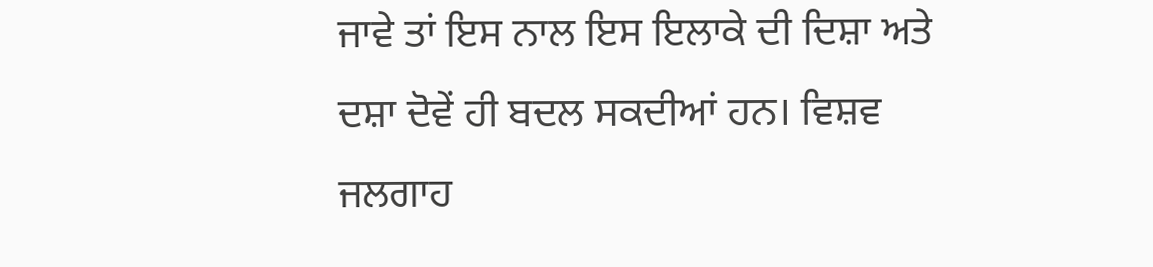ਜਾਵੇ ਤਾਂ ਇਸ ਨਾਲ ਇਸ ਇਲਾਕੇ ਦੀ ਦਿਸ਼ਾ ਅਤੇ ਦਸ਼ਾ ਦੋਵੇਂ ਹੀ ਬਦਲ ਸਕਦੀਆਂ ਹਨ। ਵਿਸ਼ਵ ਜਲਗਾਹ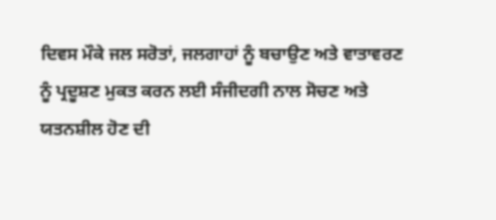ਦਿਵਸ ਮੌਕੇ ਜਲ ਸਰੋਤਾਂ, ਜਲਗਾਹਾਂ ਨੂੰ ਬਚਾਉਣ ਅਤੇ ਵਾਤਾਵਰਣ ਨੂੰ ਪ੍ਰਦੂਸ਼ਣ ਮੁਕਤ ਕਰਨ ਲਈ ਸੰਜੀਦਗੀ ਨਾਲ ਸੋਚਣ ਅਤੇ ਯਤਨਸ਼ੀਲ ਹੋਣ ਦੀ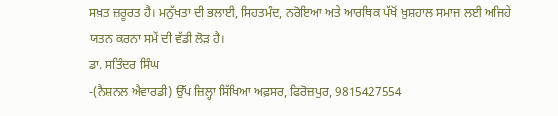ਸਖ਼ਤ ਜ਼ਰੂਰਤ ਹੈ। ਮਨੁੱਖਤਾ ਦੀ ਭਲਾਈ, ਸਿਹਤਮੰਦ, ਨਰੋਇਆ ਅਤੇ ਆਰਥਿਕ ਪੱਖੋਂ ਖ਼ੁਸ਼ਹਾਲ ਸਮਾਜ ਲਈ ਅਜਿਹੇ ਯਤਨ ਕਰਨਾ ਸਮੇਂ ਦੀ ਵੱਡੀ ਲੋੜ ਹੈ।
ਡਾ. ਸਤਿੰਦਰ ਸਿੰਘ
-(ਨੈਸ਼ਨਲ ਐਵਾਰਡੀ) ਉੱਪ ਜ਼ਿਲ੍ਹਾ ਸਿੱਖਿਆ ਅਫ਼ਸਰ, ਫਿਰੋਜ਼ਪੁਰ, 9815427554